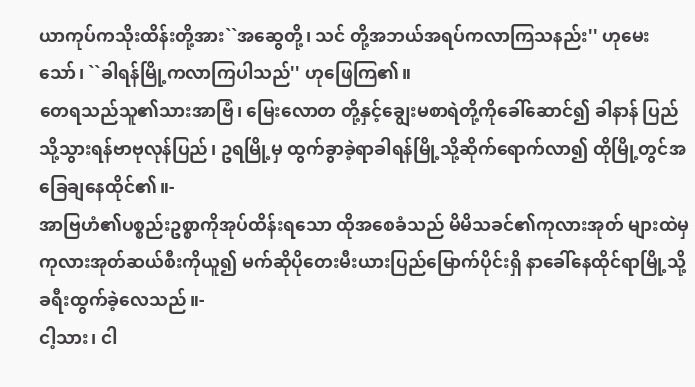ယာကုပ်ကသိုးထိန်းတို့အား``အဆွေတို့၊ သင် တို့အဘယ်အရပ်ကလာကြသနည်း'' ဟုမေး သော်၊ ``ခါရန်မြို့ကလာကြပါသည်'' ဟုဖြေကြ၏။
တေရသည်သူ၏သားအာဗြံ၊ မြေးလောတ တို့နှင့်ချွေးမစာရဲတို့ကိုခေါ်ဆောင်၍ ခါနာန် ပြည်သို့သွားရန်ဗာဗုလုန်ပြည်၊ ဥရမြို့မှ ထွက်ခွာခဲ့ရာခါရန်မြို့သို့ဆိုက်ရောက်လာ၍ ထိုမြို့တွင်အခြေချနေထိုင်၏။-
အာဗြဟံ၏ပစ္စည်းဥစ္စာကိုအုပ်ထိန်းရသော ထိုအစေခံသည် မိမိသခင်၏ကုလားအုတ် များထဲမှကုလားအုတ်ဆယ်စီးကိုယူ၍ မက်ဆိုပိုတေးမီးယားပြည်မြောက်ပိုင်းရှိ နာခေါ်နေထိုင်ရာမြို့သို့ခရီးထွက်ခဲ့လေသည်။-
ငါ့သား၊ ငါ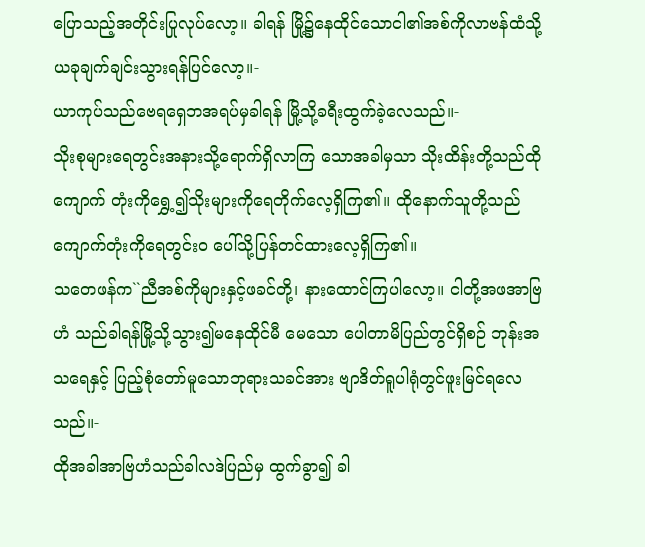ပြောသည့်အတိုင်းပြုလုပ်လော့။ ခါရန် မြို့၌နေထိုင်သောငါ၏အစ်ကိုလာဗန်ထံသို့ ယခုချက်ချင်းသွားရန်ပြင်လော့။-
ယာကုပ်သည်ဗေရရှေဘအရပ်မှခါရန် မြို့သို့ခရီးထွက်ခဲ့လေသည်။-
သိုးစုများရေတွင်းအနားသို့ရောက်ရှိလာကြ သောအခါမှသာ သိုးထိန်းတို့သည်ထိုကျောက် တုံးကိုရွှေ့၍သိုးများကိုရေတိုက်လေ့ရှိကြ၏။ ထိုနောက်သူတို့သည် ကျောက်တုံးကိုရေတွင်းဝ ပေါ်သို့ပြန်တင်ထားလေ့ရှိကြ၏။
သတေဖန်က``ညီအစ်ကိုများနှင့်ဖခင်တို့၊ နားထောင်ကြပါလော့။ ငါတို့အဖအာဗြဟံ သည်ခါရန်မြို့သို့သွား၍မနေထိုင်မီ မေသော ပေါတာမိပြည်တွင်ရှိစဉ် ဘုန်းအသရေနှင့် ပြည့်စုံတော်မူသောဘုရားသခင်အား ဗျာဒိတ်ရူပါရုံတွင်ဖူးမြင်ရလေသည်။-
ထိုအခါအာဗြဟံသည်ခါလဒဲပြည်မှ ထွက်ခွာ၍ ခါ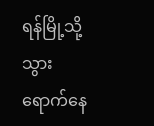ရန်မြို့သို့သွားရောက်နေ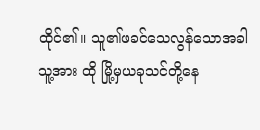ထိုင်၏။ သူ၏ဖခင်သေလွန်သောအခါသူ့အား ထို မြို့မှယခုသင်တို့နေ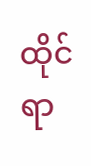ထိုင်ရာ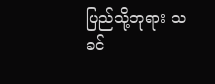ပြည်သို့ဘုရား သခင်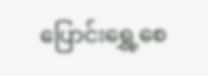ပြောင်းရွှေ့စေ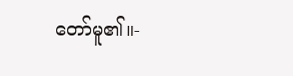တော်မူ၏။-